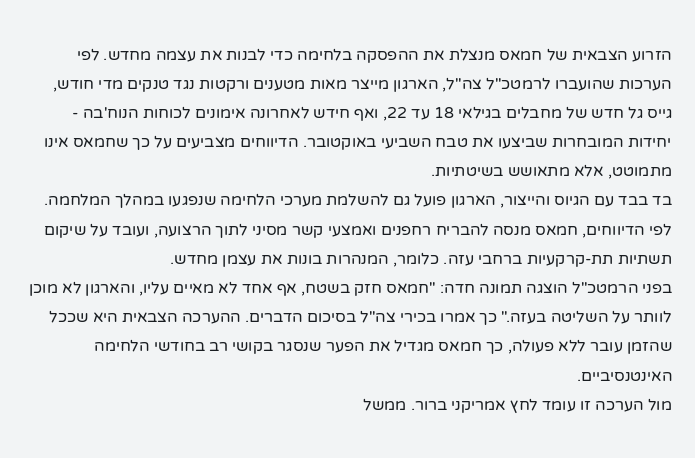הזרוע הצבאית של חמאס מנצלת את ההפסקה בלחימה כדי לבנות את עצמה מחדש. לפי הערכות שהועברו לרמטכ"ל צה"ל, הארגון מייצר מאות מטענים ורקטות נגד טנקים מדי חודש, גייס גל חדש של מחבלים בגילאי 18 עד 22, ואף חידש לאחרונה אימונים לכוחות הנוח'בה - יחידות המובחרות שביצעו את טבח השביעי באוקטובר. הדיווחים מצביעים על כך שחמאס אינו מתמוטט, אלא מתאושש בשיטתיות.
בד בבד עם הגיוס והייצור, הארגון פועל גם להשלמת מערכי הלחימה שנפגעו במהלך המלחמה. לפי הדיווחים, חמאס מנסה להבריח רחפנים ואמצעי קשר מסיני לתוך הרצועה, ועובד על שיקום תשתיות תת-קרקעיות ברחבי עזה. כלומר, המנהרות בונות את עצמן מחדש.
בפני הרמטכ"ל הוצגה תמונה חדה: "חמאס חזק בשטח, אף אחד לא מאיים עליו, והארגון לא מוכן לוותר על השליטה בעזה." כך אמרו בכירי צה"ל בסיכום הדברים. ההערכה הצבאית היא שככל שהזמן עובר ללא פעולה, כך חמאס מגדיל את הפער שנסגר בקושי רב בחודשי הלחימה האינטנסיביים.
מול הערכה זו עומד לחץ אמריקני ברור. ממשל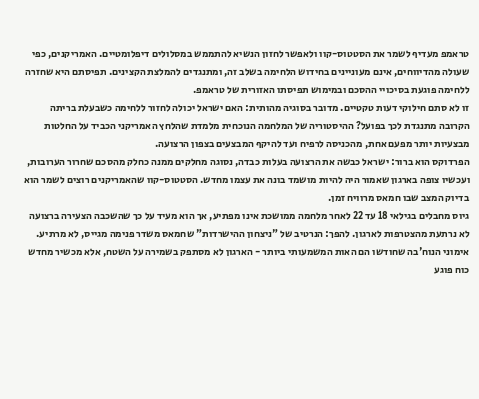טראמפ מעדיף לשמר את הסטטוס-קוו ולאפשר לחזון הנשיא להתממש במסלולים דיפלומטיים. האמריקנים, כפי שעולה מהדיווחים, אינם מעוניינים בחידוש הלחימה בשלב זה, ומתנגדים להמלצת הקצינים. תפיסתם היא שחזרה ללחימה פוגעת בסיכויי ההסכם ובמימוש תפיסתו האזורית של טראמפ.
זו לא סתם חילוקי דעות טקטיים. מדובר בסוגיה מהותית: האם ישראל יכולה לחזור ללחימה כשבעלת בריתה הקרובה מתנגדת לכך בפועל? ההיסטוריה של המלחמה הנוכחית מלמדת שהלחץ האמריקני הכביד על החלטות מבצעיות יותר מפעם אחת, מהכניסה לרפיח ועד להיקף המבצעים בצפון הרצועה.
הפרדוקס הוא ברור: ישראל כבשה את הרצועה בעלות כבדה, נסוגה מחלקים ממנה כחלק מהסכם שחרור הערובות, ועכשיו צופה בארגון שאמור היה להיות מושמד בונה את עצמו מחדש. הסטטוס-קוו שהאמריקנים רוצים לשמר הוא בדיוק המצב שבו חמאס מרוויח זמן.
גיוס מחבלים בגילאי 18 עד 22 לאחר מלחמה ממושכת אינו מפתיע, אך הוא מעיד על כך שהשכבה הצעירה ברצועה לא נרתעת מהצטרפות לארגון. להפך: הנרטיב של "ניצחון ההישרדות" שחמאס משדר פנימה מגייס, לא מרתיע. אימוני הנוח'בה שחודשו הם האות המשמעותי ביותר - הארגון לא מסתפק בשמירה על השטח, אלא מכשיר מחדש כוח פוגע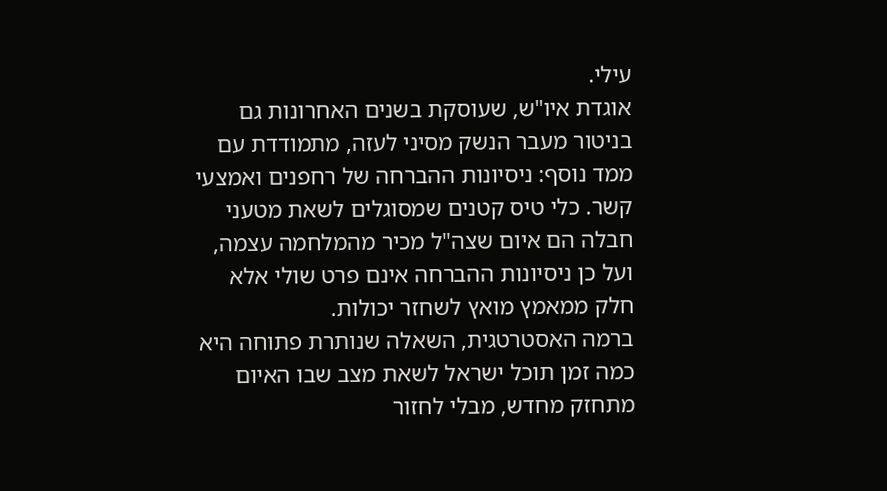עילי.
אוגדת איו"ש, שעוסקת בשנים האחרונות גם בניטור מעבר הנשק מסיני לעזה, מתמודדת עם ממד נוסף: ניסיונות ההברחה של רחפנים ואמצעי קשר. כלי טיס קטנים שמסוגלים לשאת מטעני חבלה הם איום שצה"ל מכיר מהמלחמה עצמה, ועל כן ניסיונות ההברחה אינם פרט שולי אלא חלק ממאמץ מואץ לשחזר יכולות.
ברמה האסטרטגית, השאלה שנותרת פתוחה היא כמה זמן תוכל ישראל לשאת מצב שבו האיום מתחזק מחדש, מבלי לחזור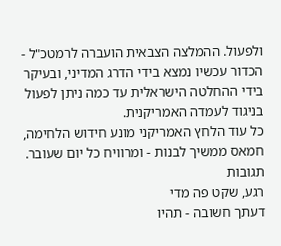ולפעול. ההמלצה הצבאית הועברה לרמטכ"ל - הכדור עכשיו נמצא בידי הדרג המדיני, ובעיקר בידי ההחלטה הישראלית עד כמה ניתן לפעול בניגוד לעמדה האמריקנית.
כל עוד הלחץ האמריקני מונע חידוש הלחימה, חמאס ממשיך לבנות - ומרוויח כל יום שעובר.
תגובות
רגע, שקט פה מדי
דעתך חשובה - תהיו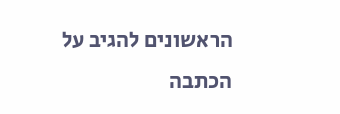הראשונים להגיב על הכתבה